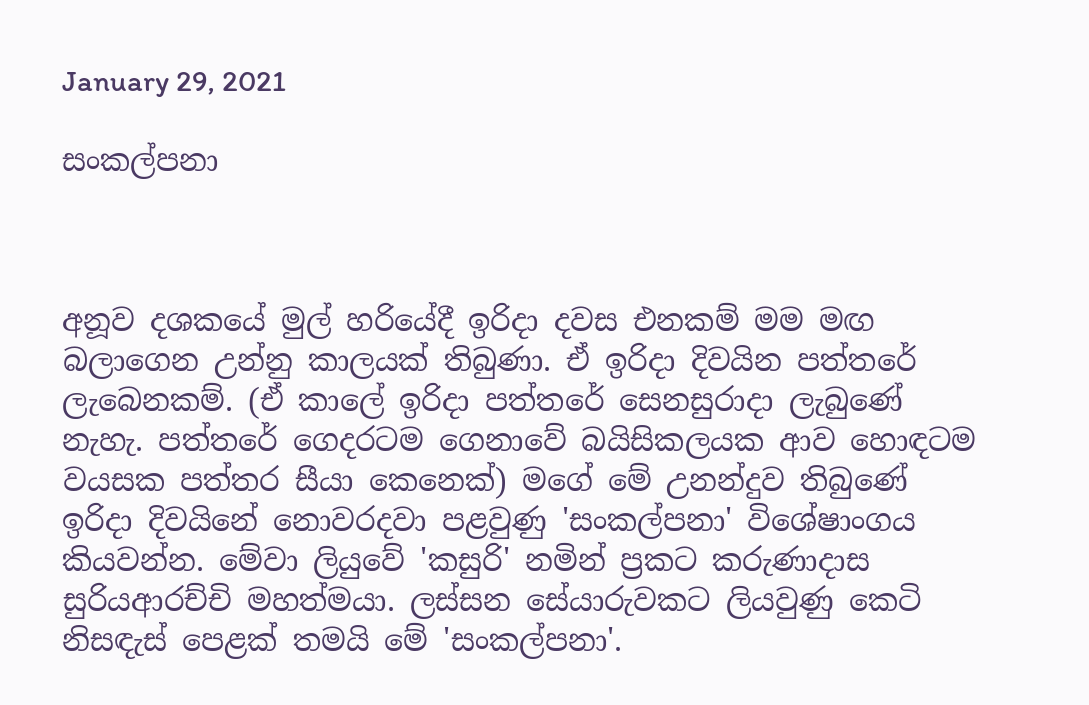January 29, 2021

සංකල්පනා



අනූව දශකයේ මුල් හරියේදී ඉරිදා දවස එනකම් මම මඟ බලාගෙන උන්නු කාලයක් තිබුණා. ඒ ඉරිදා දිවයින පත්තරේ ලැබෙනකම්. (ඒ කාලේ ඉරිදා පත්තරේ සෙනසුරාදා ලැබුණේ නැහැ. පත්තරේ ගෙදරටම ගෙනාවේ බයිසිකලයක ආව හොඳටම වයසක පත්තර සීයා කෙනෙක්) මගේ මේ උනන්දුව තිබුණේ ඉරිදා දිවයිනේ නොවරදවා පළවුණු 'සංකල්පනා' විශේෂාංගය කියවන්න. මේවා ලියුවේ 'කසුරි' නමින් ප්‍රකට කරුණාදාස සුරියආරච්චි මහත්මයා. ලස්සන සේයාරුවකට ලියවුණු කෙටි නිසඳැස් පෙළක් තමයි මේ 'සංකල්පනා'.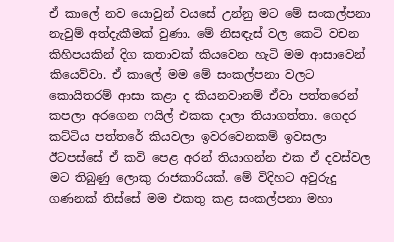ඒ කාලේ නව යොවුන් වයසේ උන්නු මට මේ සංකල්පනා නැවුම් අත්දැකීමක් වුණා. මේ නිසඳැස් වල කෙටි වචන කිහිපයකින් දිග කතාවක් කියවෙන හැටි මම ආසාවෙන් කියෙව්වා. ඒ කාලේ මම මේ සංකල්පනා වලට කොයිතරම් ආසා කළා ද කියනවානම් ඒවා පත්තරෙන් කපලා අරගෙන ෆයිල් එකක දාලා තියාගත්තා. ගෙදර කට්ටිය පත්තරේ කියවලා ඉවරවෙනකම් ඉවසලා ඊටපස්සේ ඒ කවි පෙළ අරන් තියාගන්න එක ඒ දවස්වල මට තිබුණු ලොකු රාජකාරියක්. මේ විදිහට අවුරුදු ගණනක් තිස්සේ මම එකතු කළ සංකල්පනා මහා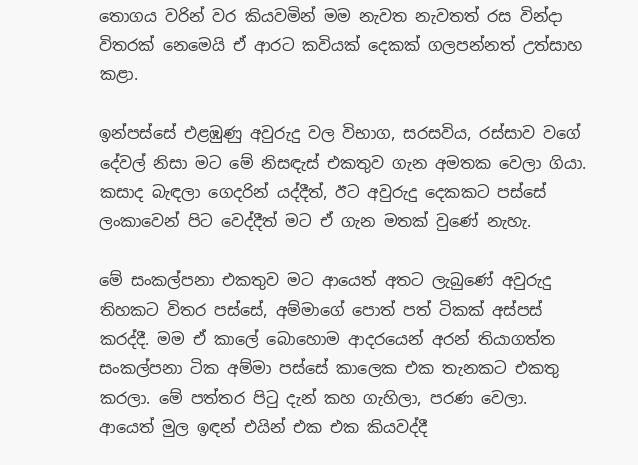තොගය වරින් වර කියවමින් මම නැවත නැවතත් රස වින්දා විතරක් නෙමෙයි ඒ ආරට කවියක් දෙකක් ගලපන්නත් උත්සාහ කළා.

ඉන්පස්සේ එළඹුණු අවුරුදු වල විභාග, සරසවිය, රස්සාව වගේ දේවල් නිසා මට මේ නිසඳැස් එකතුව ගැන අමතක වෙලා ගියා. කසාද බැඳලා ගෙදරින් යද්දීත්, ඊට අවුරුදු දෙකකට පස්සේ ලංකාවෙන් පිට වෙද්දීත් මට ඒ ගැන මතක් වුණේ නැහැ.

මේ සංකල්පනා එකතුව මට ආයෙත් අතට ලැබුණේ අවුරුදු තිහකට විතර පස්සේ, අම්මාගේ පොත් පත් ටිකක් අස්පස් කරද්දී. මම ඒ කාලේ බොහොම ආදරයෙන් අරන් තියාගත්ත සංකල්පනා ටික අම්මා පස්සේ කාලෙක එක තැනකට එකතු කරලා. මේ පත්තර පිටු දැන් කහ ගැහිලා, පරණ වෙලා. ආයෙත් මුල ඉඳන් එයින් එක එක කියවද්දී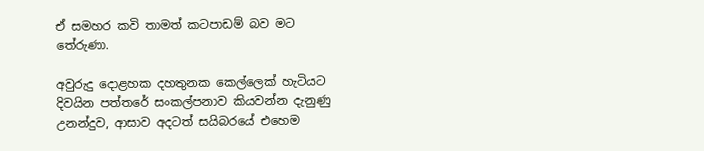ඒ සමහර කවි තාමත් කටපාඩම් බව මට තේරුණා.

අවුරුදු දොළහක දහතුනක කෙල්ලෙක් හැටියට දිවයින පත්තරේ සංකල්පනාව කියවන්න දැනුණු උනන්දුව, ආසාව අදටත් සයිබරයේ එහෙම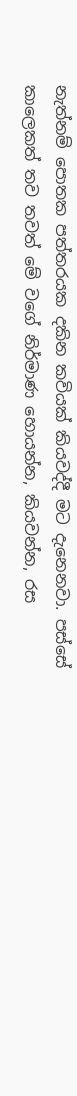නැත්නම් පොතක පත්තරයක දකින කවියක් කියවද්දී මට දැනෙනවා. පස්සේ කාලෙකත් තව තවත් මේ වගේ නිර්මාණ හොයන්න, කියවන්න, රස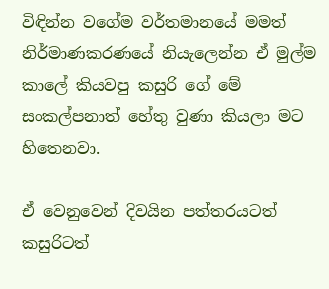විඳින්න වගේම වර්තමානයේ මමත් නිර්මාණකරණයේ නියැලෙන්න ඒ මුල්ම කාලේ කියවපු කසුරි ගේ මේ සංකල්පනාත් හේතු වුණා කියලා මට හිතෙනවා.

ඒ වෙනුවෙන් දිවයින පත්තරයටත් කසුරිටත්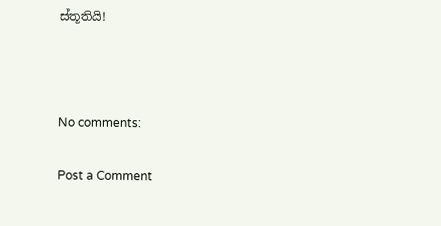ස්තූතියි!



No comments:

Post a Comment